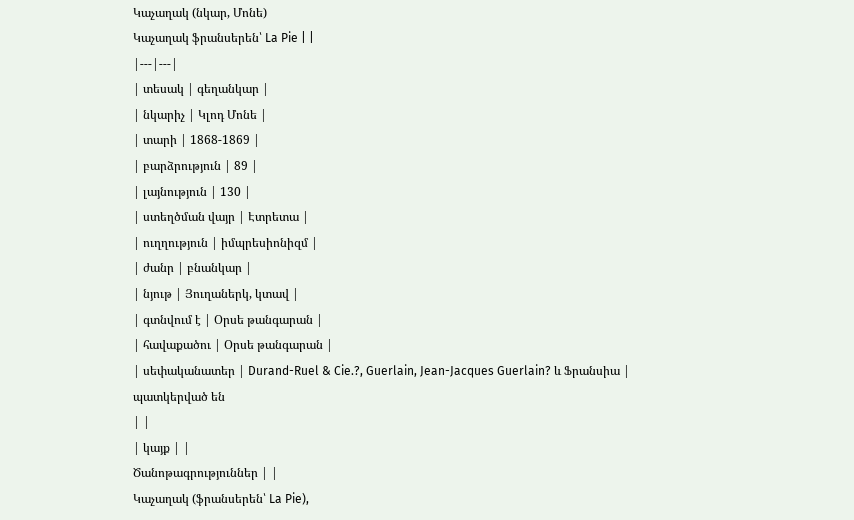Կաչաղակ (նկար, Մոնե)
Կաչաղակ ֆրանսերեն՝ La Pie | |
|---|---|
| տեսակ | գեղանկար |
| նկարիչ | Կլոդ Մոնե |
| տարի | 1868-1869 |
| բարձրություն | 89 |
| լայնություն | 130 |
| ստեղծման վայր | Էտրետա |
| ուղղություն | իմպրեսիոնիզմ |
| ժանր | բնանկար |
| նյութ | Յուղաներկ, կտավ |
| գտնվում է | Օրսե թանգարան |
| հավաքածու | Օրսե թանգարան |
| սեփականատեր | Durand-Ruel & Cie.?, Guerlain, Jean-Jacques Guerlain? և Ֆրանսիա |
պատկերված են
| |
| կայք | |
Ծանոթագրություններ | |
Կաչաղակ (ֆրանսերեն՝ La Pie),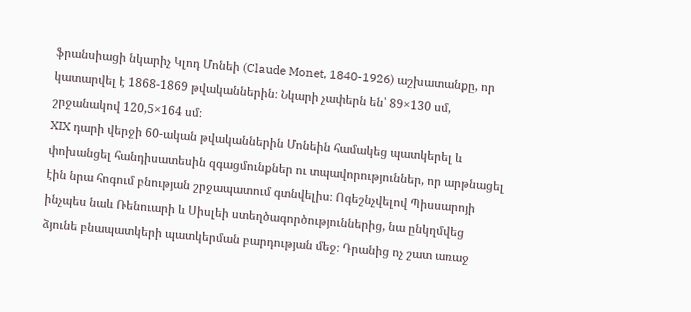ֆրանսիացի նկարիչ Կլոդ Մոնեի (Claude Monet, 1840-1926) աշխատանքը, որ կատարվել է 1868-1869 թվականներին։ Նկարի չափերն են՝ 89×130 սմ, շրջանակով 120,5×164 սմ։
XIX դարի վերջի 60-ական թվականներին Մոնեին համակեց պատկերել և փոխանցել հանդիսատեսին զգացմունքներ ու տպավորություններ, որ արթնացել էին նրա հոգում բնության շրջապատում գտնվելիս։ Ոգեշնչվելով Պիսսարոյի ինչպես նաև Ռենուարի և Սիսլեի ստեղծագործություններից, նա ընկղմվեց ձյունե բնապատկերի պատկերման բարդության մեջ։ Դրանից ոչ շատ առաջ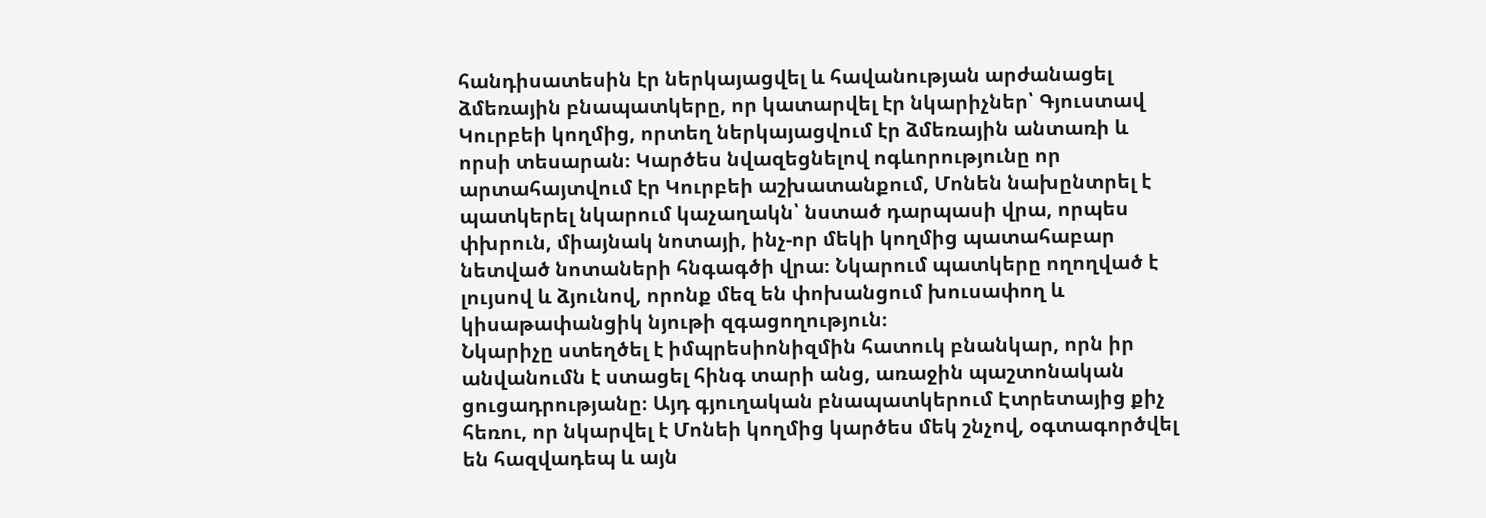հանդիսատեսին էր ներկայացվել և հավանության արժանացել ձմեռային բնապատկերը, որ կատարվել էր նկարիչներ՝ Գյուստավ Կուրբեի կողմից, որտեղ ներկայացվում էր ձմեռային անտառի և որսի տեսարան։ Կարծես նվազեցնելով ոգևորությունը որ արտահայտվում էր Կուրբեի աշխատանքում, Մոնեն նախընտրել է պատկերել նկարում կաչաղակն՝ նստած դարպասի վրա, որպես փխրուն, միայնակ նոտայի, ինչ-որ մեկի կողմից պատահաբար նետված նոտաների հնգագծի վրա։ Նկարում պատկերը ողողված է լույսով և ձյունով, որոնք մեզ են փոխանցում խուսափող և կիսաթափանցիկ նյութի զգացողություն։
Նկարիչը ստեղծել է իմպրեսիոնիզմին հատուկ բնանկար, որն իր անվանումն է ստացել հինգ տարի անց, առաջին պաշտոնական ցուցադրությանը։ Այդ գյուղական բնապատկերում Էտրետայից քիչ հեռու, որ նկարվել է Մոնեի կողմից կարծես մեկ շնչով, օգտագործվել են հազվադեպ և այն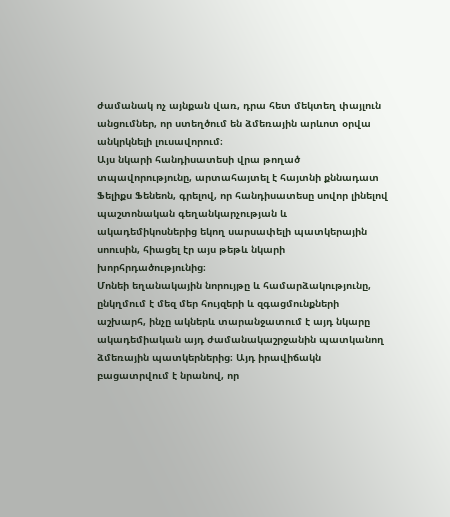ժամանակ ոչ այնքան վառ, դրա հետ մեկտեղ փայլուն անցումներ, որ ստեղծում են ձմեռային արևոտ օրվա անկրկնելի լուսավորում։
Այս նկարի հանդիսատեսի վրա թողած տպավորությունը, արտահայտել է հայտնի քննադատ Ֆելիքս Ֆենեոն, գրելով, որ հանդիսատեսը սովոր լինելով պաշտոնական գեղանկարչության և ակադեմիկոսներից եկող սարսափելի պատկերային սոուսին, հիացել էր այս թեթև նկարի խորհրդածությունից։
Մոնեի եղանակային նորույթը և համարձակությունը, ընկղմում է մեզ մեր հույզերի և զգացմունքների աշխարհ, ինչը ակներև տարանջատում է այդ նկարը ակադեմիական այդ ժամանակաշրջանին պատկանող ձմեռային պատկերներից։ Այդ իրավիճակն բացատրվում է նրանով, որ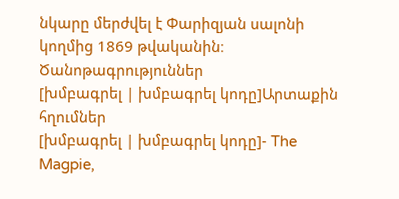նկարը մերժվել է Փարիզյան սալոնի կողմից 1869 թվականին։
Ծանոթագրություններ
[խմբագրել | խմբագրել կոդը]Արտաքին հղումներ
[խմբագրել | խմբագրել կոդը]- The Magpie,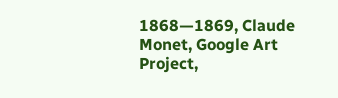1868—1869, Claude Monet, Google Art Project,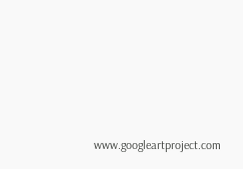www.googleartproject.com